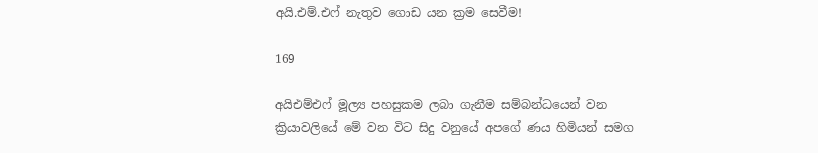අයි.එම්.එෆ් නැතුව ගොඩ යන ක්‍රම සෙවීම!

169

අයිඑම්එෆ් මූල්‍ය පහසුකම ලබා ගැනීම සම්බන්ධයෙන් වන ක්‍රියාවලියේ මේ වන විට සිදු වනුයේ අපගේ ණය හිමියන් සමග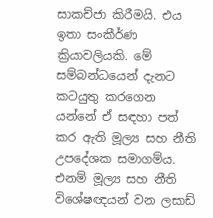සාකච්ජා කිරීමයි. එය ඉතා සංකීර්ණ ක්‍රියාවලියකි. මේ සම්බන්ධයෙන් දැනට කටයුතු කරගෙන යන්නේ ඒ සඳහා පත් කර ඇති මූල්‍ය සහ නීති උපදේශක සමාගම්ය. එනම් මූල්‍ය සහ නීති විශේෂඥයන් වන ලසාඩ්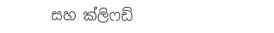සහ ක්ලිෆඩ්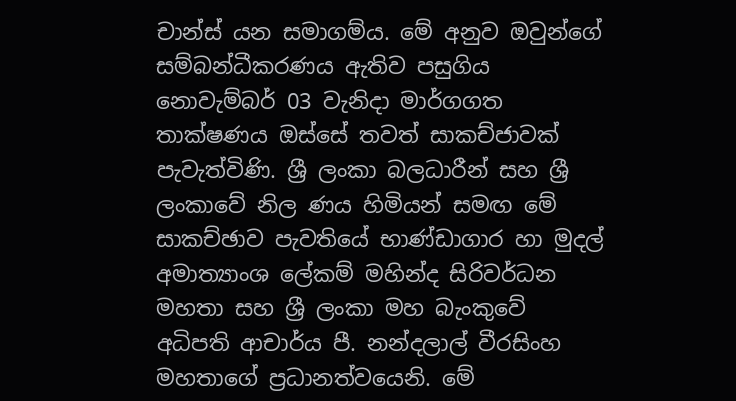චාන්ස් යන සමාගම්ය. මේ අනුව ඔවුන්ගේ සම්බන්ධීකරණය ඇතිව පසුගිය නොවැම්බර් 03 වැනිදා මාර්ගගත තාක්ෂණය ඔස්සේ තවත් සාකච්ජාවක් පැවැත්විණි. ශ්‍රී ලංකා බලධාරීන් සහ ශ්‍රී ලංකාවේ නිල ණය හිමියන් සමඟ මේ සාකච්ඡාව පැවතියේ භාණ්ඩාගාර හා මුදල් අමාත්‍යාංශ ලේකම් මහින්ද සිරිවර්ධන මහතා සහ ශ්‍රී ලංකා මහ බැංකුවේ අධිපති ආචාර්ය පී. නන්දලාල් වීරසිංහ මහතාගේ ප්‍රධානත්වයෙනි. මේ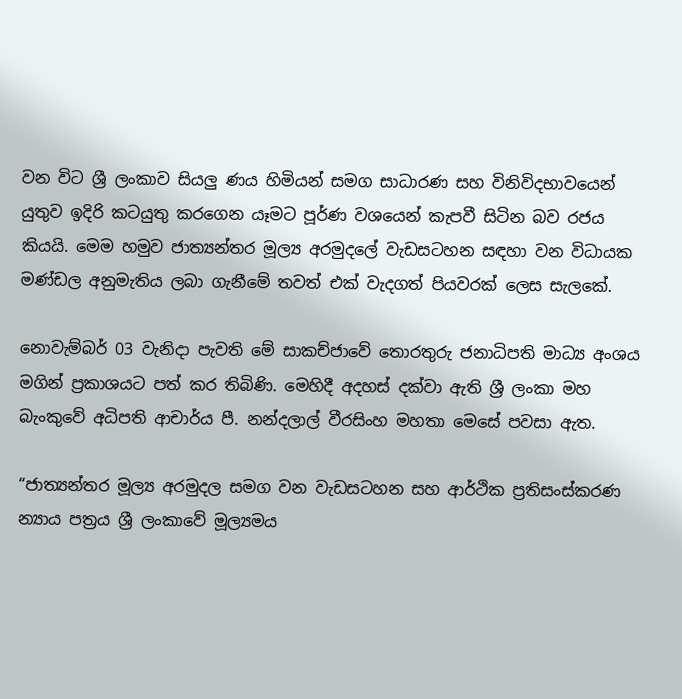වන විට ශ්‍රී ලංකාව සියලු ණය හිමියන් සමග සාධාරණ සහ විනිවිදභාවයෙන් යුතුව ඉදිරි කටයුතු කරගෙන යෑමට පූර්ණ වශයෙන් කැපවී සිටින බව රජය කියයි. මෙම හමුව ජාත්‍යන්තර මූල්‍ය අරමුදලේ වැඩසටහන සඳහා වන විධායක මණ්ඩල අනුමැතිය ලබා ගැනීමේ තවත් එක් වැදගත් පියවරක් ලෙස සැලකේ.

නොවැම්බර් 03 වැනිදා පැවති මේ සාකච්ජාවේ තොරතුරු ජනාධිපති මාධ්‍ය අංශය මගින් ප්‍රකාශයට පත් කර තිබිණි. මෙහිදී අදහස් දක්වා ඇති ශ්‍රී ලංකා මහ බැංකුවේ අධිපති ආචාර්ය පී. නන්දලාල් වීරසිංහ මහතා මෙසේ පවසා ඇත.

“ජාත්‍යන්තර මූල්‍ය අරමුදල සමග වන වැඩසටහන සහ ආර්ථික ප්‍රතිසංස්කරණ න්‍යාය පත්‍රය ශ්‍රී ලංකාවේ මූල්‍යමය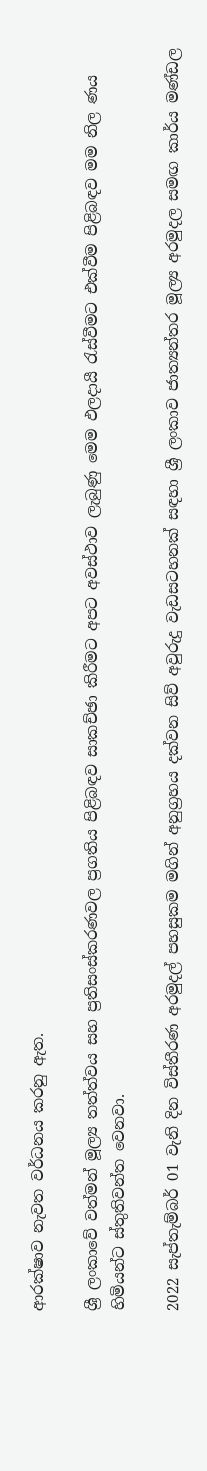ආරක්ෂාව නැවත වර්ධනය කරනු ඇත.

ශ්‍රී ලංකාවේ වත්මන් මූල්‍ය තත්ත්වය සහ ප්‍රතිසංස්කරණවල ප්‍රගතිය පිළිබඳව සාකච්ඡා කිරීමට අපට අවස්ථාව ලැබුණු මෙම ඵලදායී රැස්වීමට එක්වීම පිළිබඳව මම නිල ණය හිමියන්ට ස්තුතිවන්ත වෙනවා.

2022 සැප්තැම්බර් 01 වැනි දින විස්තීරණ අරමුදල් පහසුකම මගින් අනුග්‍රහය දක්වන සිව් අවුරුදු වැඩසටහනක් සඳහා ශ්‍රී ලංකාව ජාත්‍යන්තර මූල්‍ය අරමුදල සමඟ කාර්ය මණ්ඩල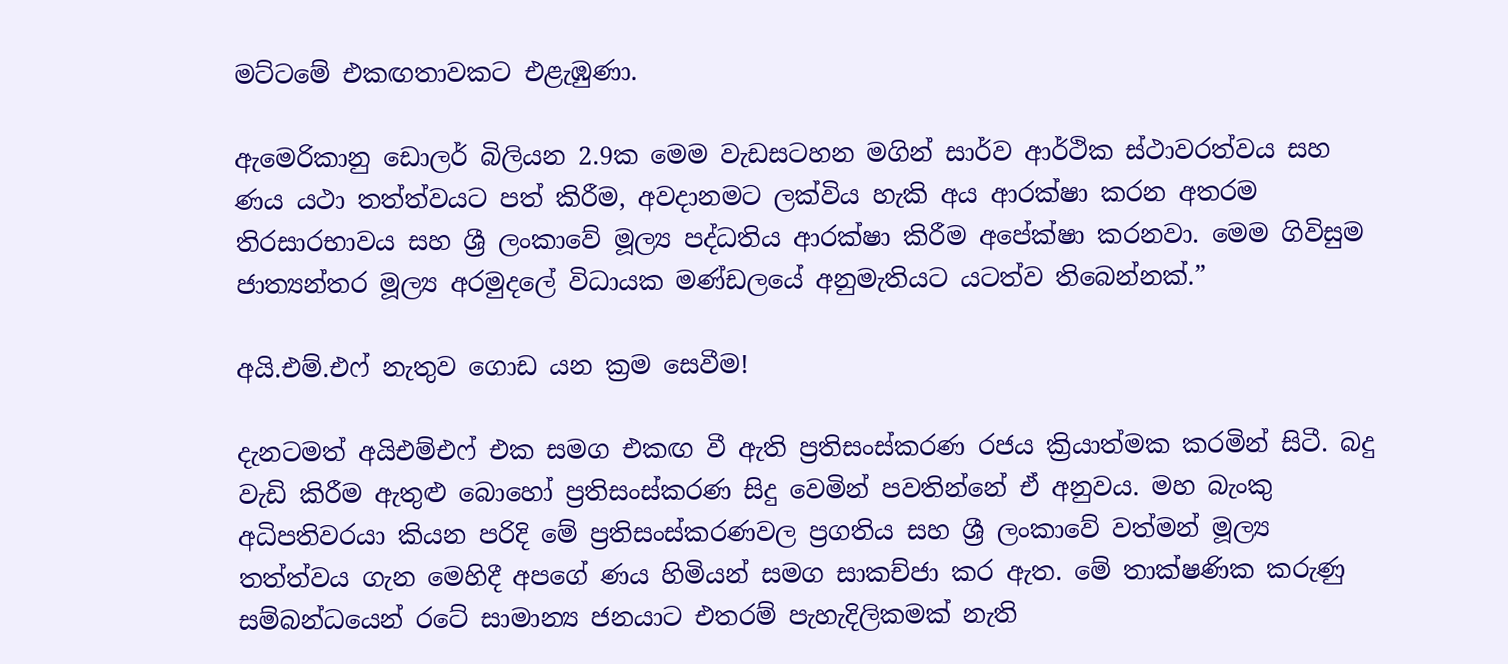මට්ටමේ එකඟතාවකට එළැඹුණා.

ඇමෙරිකානු ඩොලර් බිලියන 2.9ක මෙම වැඩසටහන මගින් සාර්ව ආර්ථික ස්ථාවරත්වය සහ ණය යථා තත්ත්වයට පත් කිරීම, අවදානමට ලක්විය හැකි අය ආරක්ෂා කරන අතරම තිරසාරභාවය සහ ශ්‍රී ලංකාවේ මූල්‍ය පද්ධතිය ආරක්ෂා කිරීම අපේක්ෂා කරනවා. මෙම ගිවිසුම ජාත්‍යන්තර මූල්‍ය අරමුදලේ විධායක මණ්ඩලයේ අනුමැතියට යටත්ව තිබෙන්නක්.”

අයි.එම්.එෆ් නැතුව ගොඩ යන ක්‍රම සෙවීම!

දැනටමත් අයිඑම්එෆ් එක සමග එකඟ වී ඇති ප්‍රතිසංස්කරණ රජය ක්‍රියාත්මක කරමින් සිටී. බදු වැඩි කිරීම ඇතුළු බොහෝ ප්‍රතිසංස්කරණ සිදු වෙමින් පවතින්නේ ඒ අනුවය. මහ බැංකු අධිපතිවරයා කියන පරිදි මේ ප්‍රතිසංස්කරණවල ප්‍රගතිය සහ ශ්‍රී ලංකාවේ වත්මන් මූල්‍ය තත්ත්වය ගැන මෙහිදී අපගේ ණය හිමියන් සමග සාකච්ජා කර ඇත. මේ තාක්ෂණික කරුණු සම්බන්ධයෙන් රටේ සාමාන්‍ය ජනයාට එතරම් පැහැදිලිකමක් නැති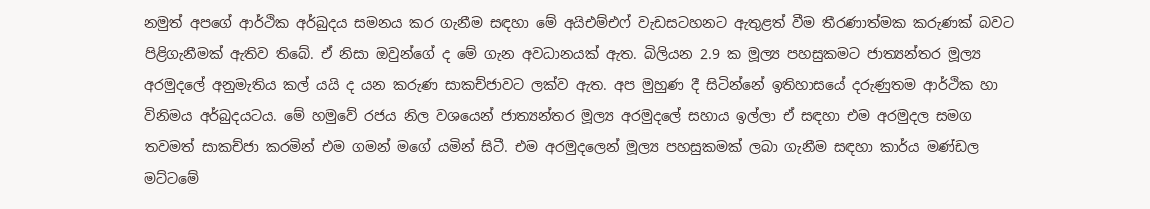නමුත් අපගේ ආර්ථික අර්බුදය සමනය කර ගැනීම සඳහා මේ අයිඑම්එෆ් වැඩසටහනට ඇතුළත් වීම තීරණාත්මක කරුණක් බවට පිළිගැනීමක් ඇතිව තිබේ. ඒ නිසා ඔවුන්ගේ ද මේ ගැන අවධානයක් ඇත. බිලියන 2.9 ක මූල්‍ය පහසුකමට ජාත්‍යන්තර මූල්‍ය අරමුදලේ අනුමැතිය කල් යයි ද යන කරුණ සාකච්ජාවට ලක්ව ඇත. අප මුහුණ දී සිටින්නේ ඉතිහාසයේ දරුණුතම ආර්ථික හා විනිමය අර්බුදයටය. මේ හමුවේ රජය නිල වශයෙන් ජාත්‍යන්තර මූල්‍ය අරමුදලේ සහාය ඉල්ලා ඒ සඳහා එම අරමුදල සමග තවමත් සාකච්ජා කරමින් එම ගමන් මගේ යමින් සිටී. එම අරමුදලෙන් මූල්‍ය පහසුකමක් ලබා ගැනීම සඳහා කාර්ය මණ්ඩල මට්ටමේ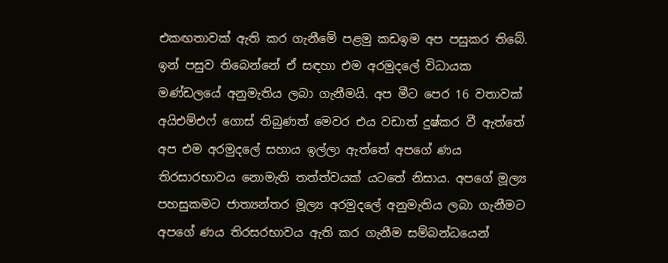එකඟතාවක් ඇති කර ගැනීමේ පළමු කඩඉම අප පසුකර තිබේ. ඉන් පසුව තිබෙන්නේ ඒ සඳහා එම අරමුදලේ විධායක මණ්ඩලයේ අනුමැතිය ලබා ගැනීමයි. අප මීට පෙර 16 වතාවක් අයිඑම්එෆ් ගොස් තිබුණත් මෙවර එය වඩාත් දුෂ්කර වී ඇත්තේ අප එම අරමුදලේ සහාය ඉල්ලා ඇත්තේ අපගේ ණය තිරසාරභාවය නොමැති තත්ත්වයක් යටතේ නිසාය. අපගේ මූල්‍ය පහසුකමට ජාත්‍යන්තර මූල්‍ය අරමුදලේ අනුමැතිය ලබා ගැනීමට අපගේ ණය තිරසරභාවය ඇති කර ගැනීම සම්බන්ධයෙන්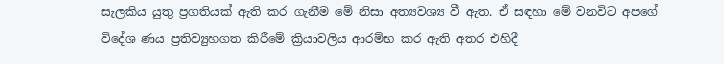සැලකිය යුතු ප්‍රගතියක් ඇති කර ගැනීම මේ නිසා අත්‍යවශ්‍ය වී ඇත. ඒ සඳහා මේ වනවිට අපගේ විදේශ ණය ප්‍රතිව්‍යුහගත කිරීමේ ක්‍රියාවලිය ආරම්භ කර ඇති අතර එහිදී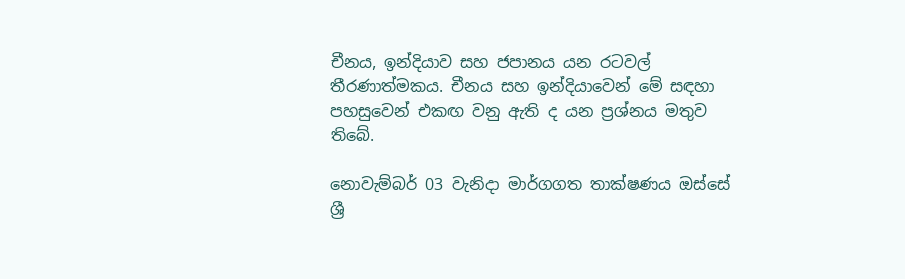චීනය, ඉන්දියාව සහ ජපානය යන රටවල් තීරණාත්මකය. චීනය සහ ඉන්දියාවෙන් මේ සඳහා පහසුවෙන් එකඟ වනු ඇති ද යන ප්‍රශ්නය මතුව තිබේ.

නොවැම්බර් 03 වැනිදා මාර්ගගත තාක්ෂණය ඔස්සේ ශ්‍රී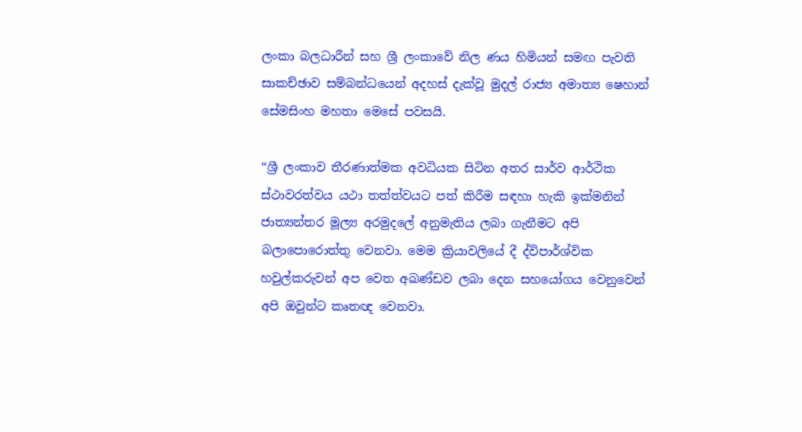ලංකා බලධාරීන් සහ ශ්‍රී ලංකාවේ නිල ණය හිමියන් සමඟ පැවති සාකච්ඡාව සම්බන්ධයෙන් අදහස් දැක්වූ මුදල් රාජ්‍ය අමාත්‍ය ෂෙහාන් සේමසිංහ මහතා මෙසේ පවසයි.

“ශ්‍රී ලංකාව තීරණාත්මක අවධියක සිටින අතර සාර්ව ආර්ථික ස්ථාවරත්වය යථා තත්ත්වයට පත් කිරීම සඳහා හැකි ඉක්මනින් ජාත්‍යන්තර මූල්‍ය අරමුදලේ අනුමැතිය ලබා ගැනීමට අපි බලාපොරොත්තු වෙනවා. මෙම ක්‍රියාවලියේ දී ද්විපාර්ශ්වික හවුල්කරුවන් අප වෙත අඛණ්ඩව ලබා දෙන සහයෝගය වෙනුවෙන් අපි ඔවුන්ට කෘතඥ වෙනවා.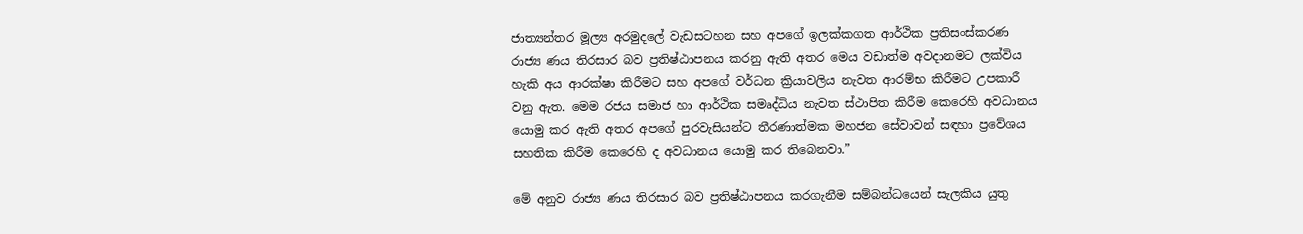ජාත්‍යන්තර මූල්‍ය අරමුදලේ වැඩසටහන සහ අපගේ ඉලක්කගත ආර්ථික ප්‍රතිසංස්කරණ රාජ්‍ය ණය තිරසාර බව ප්‍රතිෂ්ඨාපනය කරනු ඇති අතර මෙය වඩාත්ම අවදානමට ලක්විය හැකි අය ආරක්ෂා කිරීමට සහ අපගේ වර්ධන ක්‍රියාවලිය නැවත ආරම්භ කිරීමට උපකාරී වනු ඇත. මෙම රජය සමාජ හා ආර්ථික සමෘද්ධිය නැවත ස්ථාපිත කිරීම කෙරෙහි අවධානය යොමු කර ඇති අතර අපගේ පුරවැසියන්ට තීරණාත්මක මහජන සේවාවන් සඳහා ප්‍රවේශය සහතික කිරීම කෙරෙහි ද අවධානය යොමු කර තිබෙනවා.”

මේ අනුව රාජ්‍ය ණය තිරසාර බව ප්‍රතිෂ්ඨාපනය කරගැනීම සම්බන්ධයෙන් සැලකිය යුතු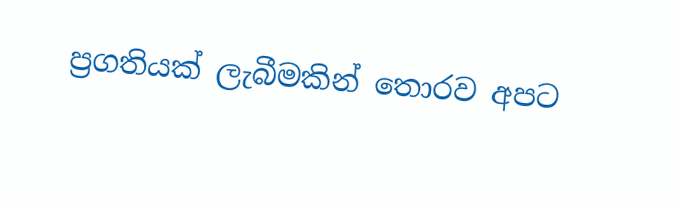ප්‍රගතියක් ලැබීමකින් තොරව අපට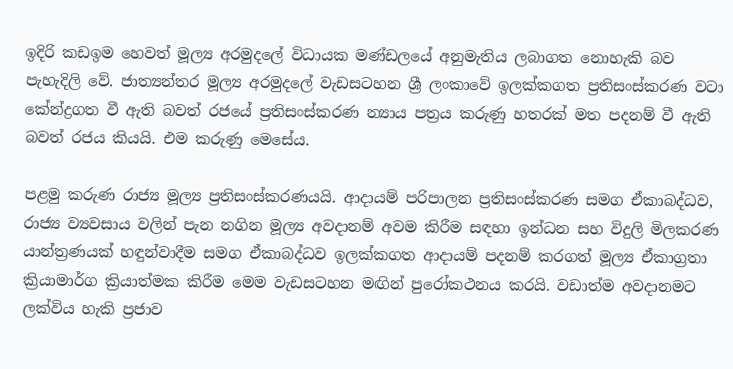ඉදිරි කඩඉම හෙවත් මූල්‍ය අරමුදලේ විධායක මණ්ඩලයේ අනුමැතිය ලබාගත නොහැකි බව පැහැදිලි වේ. ජාත්‍යන්තර මූල්‍ය අරමුදලේ වැඩසටහන ශ්‍රී ලංකාවේ ඉලක්කගත ප්‍රතිසංස්කරණ වටා කේන්ද්‍රගත වී ඇති බවත් රජයේ ප්‍රතිසංස්කරණ න්‍යාය පත්‍රය කරුණු හතරක් මත පදනම් වී ඇති බවත් රජය කියයි. එම කරුණු මෙසේය.

පළමු කරුණ රාජ්‍ය මූල්‍ය ප්‍රතිසංස්කරණයයි. ආදායම් පරිපාලන ප්‍රතිසංස්කරණ සමග ඒකාබද්ධව, රාජ්‍ය ව්‍යවසාය වලින් පැන නගින මූල්‍ය අවදානම් අවම කිරීම සඳහා ඉන්ධන සහ විදුලි මිලකරණ යාන්ත්‍රණයක් හඳුන්වාදීම සමග ඒකාබද්ධව ඉලක්කගත ආදායම් පදනම් කරගත් මූල්‍ය ඒකාග්‍රතා ක්‍රියාමාර්ග ක්‍රියාත්මක කිරීම මෙම වැඩසටහන මඟින් පුරෝකථනය කරයි. වඩාත්ම අවදානමට ලක්විය හැකි ප්‍රජාව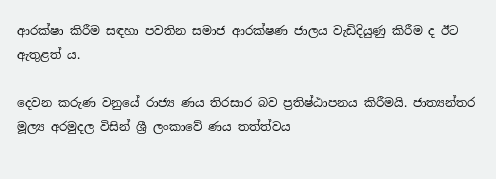ආරක්ෂා කිරීම සඳහා පවතින සමාජ ආරක්ෂණ ජාලය වැඩිදියුණු කිරීම ද ඊට ඇතුළත් ය.

දෙවන කරුණ වනුයේ රාජ්‍ය ණය තිරසාර බව ප්‍රතිෂ්ඨාපනය කිරීමයි. ජාත්‍යන්තර මූල්‍ය අරමුදල විසින් ශ්‍රී ලංකාවේ ණය තත්ත්වය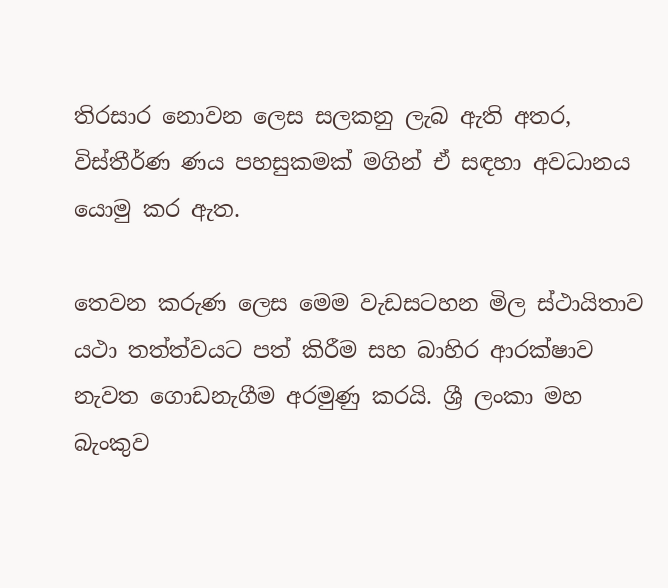තිරසාර නොවන ලෙස සලකනු ලැබ ඇති අතර, විස්තීර්ණ ණය පහසුකමක් මගින් ඒ සඳහා අවධානය යොමු කර ඇත.

තෙවන කරුණ ලෙස මෙම වැඩසටහන මිල ස්ථායිතාව යථා තත්ත්වයට පත් කිරීම සහ බාහිර ආරක්ෂාව නැවත ගොඩනැගීම අරමුණු කරයි. ශ්‍රී ලංකා මහ බැංකුව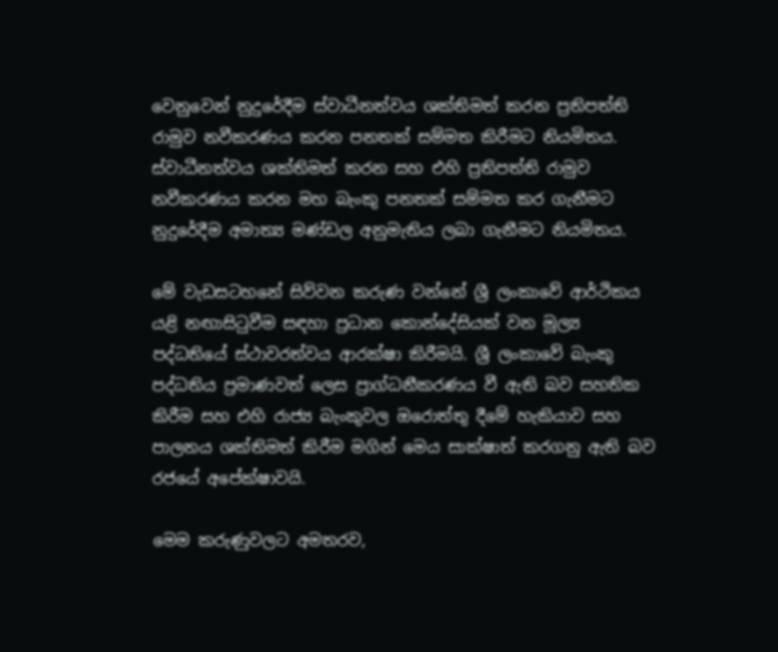වෙනුවෙන් නුදුරේදීම ස්වාධීනත්වය ශක්තිමත් කරන ප්‍රතිපත්ති රාමුව නවීකරණය කරන පනතක් සම්මත කිරීමට නියමිතය. ස්වාධීනත්වය ශක්තිමත් කරන සහ එහි ප්‍රතිපත්ති රාමුව නවීකරණය කරන මහ බැංකු පනතක් සම්මත කර ගැනීමට නුදුරේදීම අමාත්‍ය මණ්ඩල අනුමැතිය ලබා ගැනීමට නියමිතය.

මේ වැඩසටහනේ සිව්වන කරුණ වන්නේ ශ්‍රී ලංකාවේ ආර්ථිකය යළි නඟාසිටුවීම සඳහා ප්‍රධාන කොන්දේසියක් වන මූල්‍ය පද්ධතියේ ස්ථාවරත්වය ආරක්ෂා කිරීමයි. ශ්‍රී ලංකාවේ බැංකු පද්ධතිය ප්‍රමාණවත් ලෙස ප්‍රාග්ධනීකරණය වී ඇති බව සහතික කිරීම සහ එහි රාජ්‍ය බැංකුවල ඔරොත්තු දීමේ හැකියාව සහ පාලනය ශක්තිමත් කිරීම මගින් මෙය සාක්ෂාත් කරගනු ඇති බව රජයේ අපේක්ෂාවයි.

මෙම කරුණුවලට අමතරව,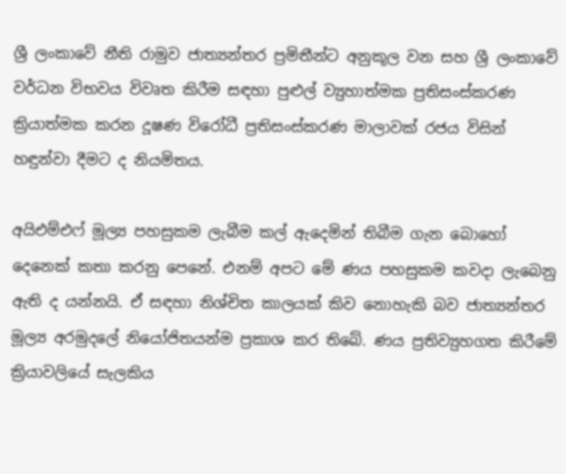ශ්‍රී ලංකාවේ නීති රාමුව ජාත්‍යන්තර ප්‍රමිතීන්ට අනුකූල වන සහ ශ්‍රී ලංකාවේ වර්ධන විභවය විවෘත කිරීම සඳහා පුළුල් ව්‍යුහාත්මක ප්‍රතිසංස්කරණ ක්‍රියාත්මක කරන දූෂණ විරෝධී ප්‍රතිසංස්කරණ මාලාවක් රජය විසින් හඳුන්වා දීමට ද නියමිතය.

අයිඑම්එෆ් මූල්‍ය පහසුකම ලැබීම කල් ඇදෙමින් තිබීම ගැන බොහෝ දෙනෙක් කතා කරනු පෙනේ. එනම් අපට මේ ණය පහසුකම කවදා ලැබෙනු ඇති ද යන්නයි. ඒ සඳහා නිශ්චිත කාලයක් කිව නොහැකි බව ජාත්‍යන්තර මූල්‍ය අරමුදලේ නියෝජිතයන්ම ප්‍රකාශ කර තිබේ. ණය ප්‍රතිව්‍යුහගත කිරීමේ ක්‍රියාවලියේ සැලකිය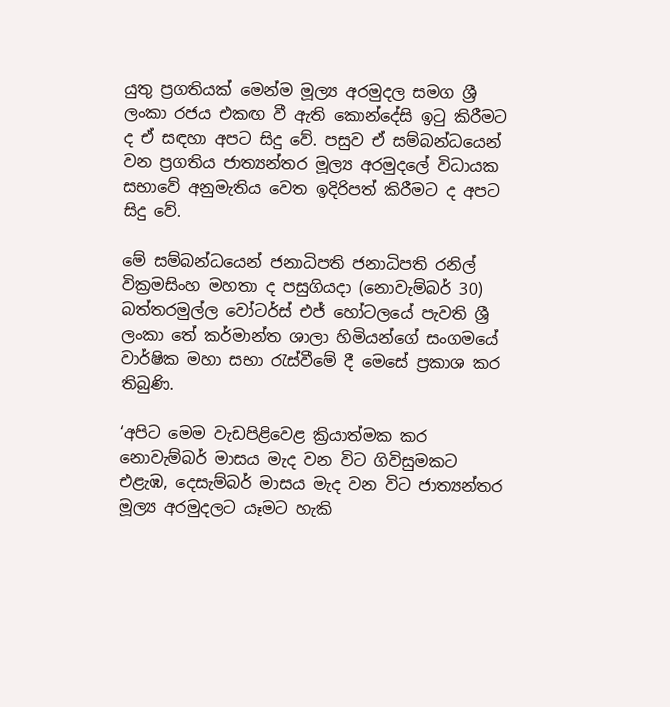යුතු ප්‍රගතියක් මෙන්ම මූල්‍ය අරමුදල සමග ශ්‍රී ලංකා රජය එකඟ වී ඇති කොන්දේසි ඉටු කිරීමට ද ඒ සඳහා අපට සිදු වේ. පසුව ඒ සම්බන්ධයෙන් වන ප්‍රගතිය ජාත්‍යන්තර මූල්‍ය අරමුදලේ විධායක සභාවේ අනුමැතිය වෙත ඉදිරිපත් කිරීමට ද අපට සිදු වේ.

මේ සම්බන්ධයෙන් ජනාධිපති ජනාධිපති රනිල් වික්‍රමසිංහ මහතා ද පසුගියදා (නොවැම්බර් 30) බත්තරමුල්ල වෝටර්ස් එජ් හෝටලයේ පැවති ශ්‍රී ලංකා තේ කර්මාන්ත ශාලා හිමියන්ගේ සංගමයේ වාර්ෂික මහා සභා රැස්වීමේ දී මෙසේ ප්‍රකාශ කර තිබුණි.

‘අපිට මෙම වැඩපිළිවෙළ ක්‍රියාත්මක කර නොවැම්බර් මාසය මැද වන විට ගිවිසුමකට එළැඹ, දෙසැම්බර් මාසය මැද වන විට ජාත්‍යන්තර මූල්‍ය අරමුදලට යෑමට හැකි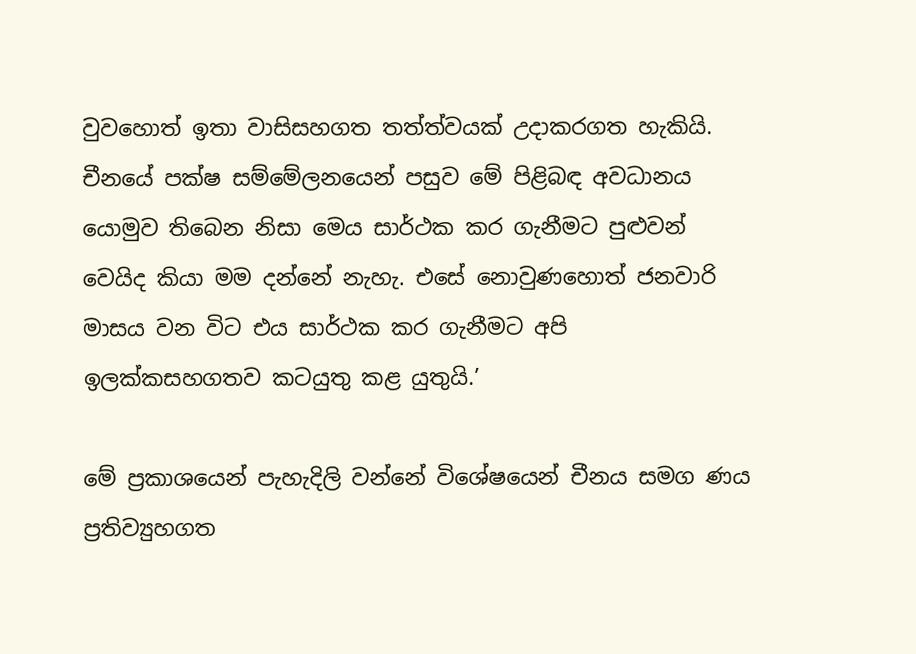වුවහොත් ඉතා වාසිසහගත තත්ත්වයක් උදාකරගත හැකියි. චීනයේ පක්ෂ සම්මේලනයෙන් පසුව මේ පිළිබඳ අවධානය යොමුව තිබෙන නිසා මෙය සාර්ථක කර ගැනීමට පුළුවන් වෙයිද කියා මම දන්නේ නැහැ. එසේ නොවුණහොත් ජනවාරි මාසය වන විට එය සාර්ථක කර ගැනීමට අපි ඉලක්කසහගතව කටයුතු කළ යුතුයි.’

මේ ප්‍රකාශයෙන් පැහැදිලි වන්නේ විශේෂයෙන් චීනය සමග ණය ප්‍රතිව්‍යුහගත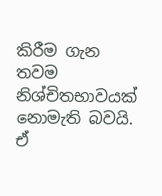කිරීම ගැන තවම නිශ්චිතභාවයක් නොමැති බවයි. ඒ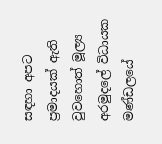සඳහා අපට ප්‍රමාදයක් ඇති වුවහොත් මූල්‍ය අරමුදලේ විධායක මණ්ඩලයේ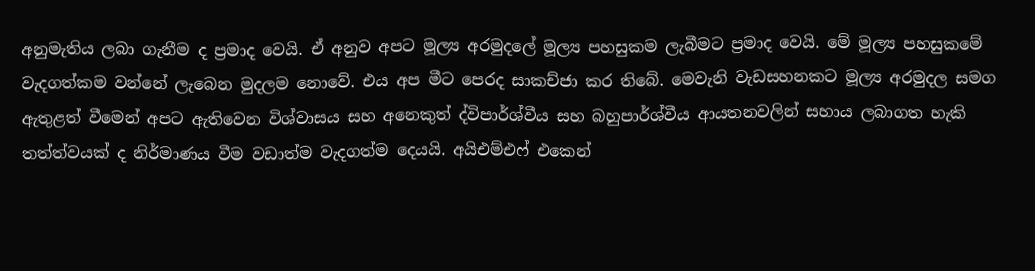අනුමැතිය ලබා ගැනීම ද ප්‍රමාද වෙයි. ඒ අනුව අපට මූල්‍ය අරමුදලේ මූල්‍ය පහසුකම ලැබීමට ප්‍රමාද වෙයි. මේ මූල්‍ය පහසුකමේ වැදගත්කම වන්නේ ලැබෙන මුදලම නොවේ. එය අප මීට පෙරද සාකච්ජා කර තිබේ. මෙවැනි වැඩසහනකට මූල්‍ය අරමුදල සමග ඇතුළත් වීමෙන් අපට ඇතිවෙන විශ්වාසය සහ අනෙකුත් ද්විපාර්ශ්වීය සහ බහුපාර්ශ්වීය ආයතනවලින් සහාය ලබාගත හැකි තත්ත්වයක් ද නිර්මාණය වීම වඩාත්ම වැදගත්ම දෙයයි. අයිඑම්එෆ් එකෙන්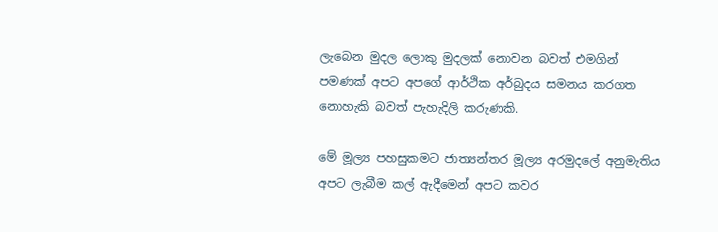ලැබෙන මුදල ලොකු මුදලක් නොවන බවත් එමගින් පමණක් අපට අපගේ ආර්ථික අර්බුදය සමනය කරගත නොහැකි බවත් පැහැදිලි කරුණකි.

මේ මූල්‍ය පහසුකමට ජාත්‍යන්තර මූල්‍ය අරමුදලේ අනුමැතිය අපට ලැබීම කල් ඇදීමෙන් අපට කවර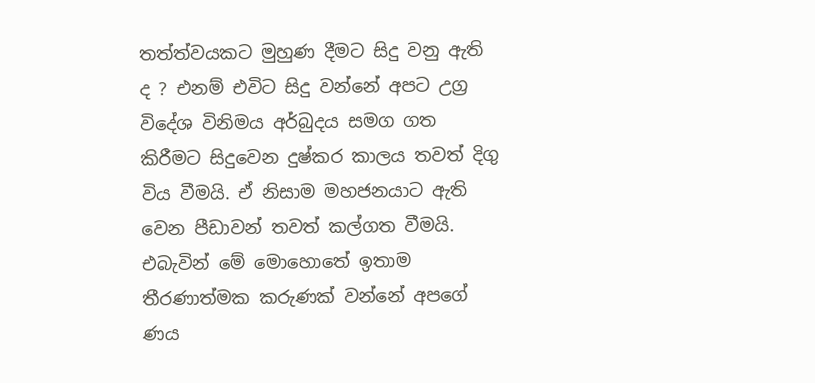තත්ත්වයකට මුහුණ දීමට සිදු වනු ඇති ද ? එනම් එවිට සිදු වන්නේ අපට උග්‍ර විදේශ විනිමය අර්බුදය සමග ගත කිරීමට සිදුවෙන දුෂ්කර කාලය තවත් දිගු විය වීමයි. ඒ නිසාම මහජනයාට ඇති වෙන පීඩාවන් තවත් කල්ගත වීමයි. එබැවින් මේ මොහොතේ ඉතාම තීරණාත්මක කරුණක් වන්නේ අපගේ ණය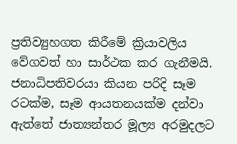ප්‍රතිව්‍යුහගත කිරීමේ ක්‍රියාවලිය වේගවත් හා සාර්ථක කර ගැනීමයි. ජනාධිපතිවරයා කියන පරිදි සෑම රටක්ම, සෑම ආයතනයක්ම දන්වා ඇත්තේ ජාත්‍යන්තර මූල්‍ය අරමුදලට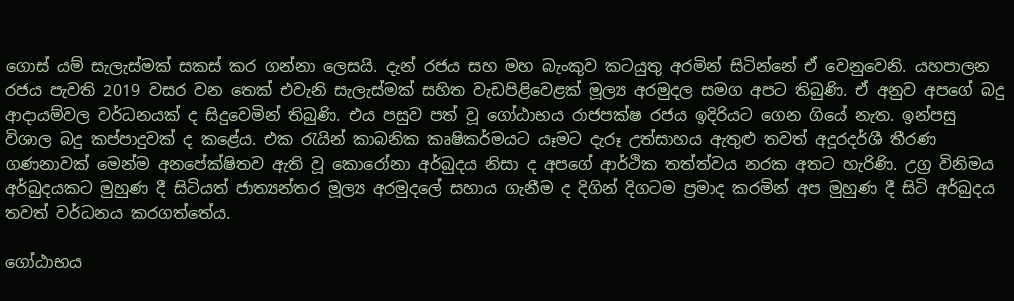ගොස් යම් සැලැස්මක් සකස් කර ගන්නා ලෙසයි. දැන් රජය සහ මහ බැංකුව කටයුතු අරමින් සිටින්නේ ඒ වෙනුවෙනි. යහපාලන රජය පැවති 2019 වසර වන තෙක් එවැනි සැලැස්මක් සහිත වැඩපිළිවෙළක් මූල්‍ය අරමුදල සමග අපට තිබුණි. ඒ අනුව අපගේ බදු ආදායම්වල වර්ධනයක් ද සිදුවෙමින් තිබුණි. එය පසුව පත් වූ ගෝඨාභය රාජපක්ෂ රජය ඉදිරියට ගෙන ගියේ නැත. ඉන්පසු විශාල බදු කප්පාදුවක් ද කළේය. එක රැයින් කාබනික කෘෂිකර්මයට යෑමට දැරූ උත්සාහය ඇතුළු තවත් අදූරදර්ශී තීරණ ගණනාවක් මෙන්ම අනපේක්ෂිතව ඇති වූ කොරෝනා අර්බුදය නිසා ද අපගේ ආර්ථික තත්ත්වය නරක අතට හැරිණි. උග්‍ර විනිමය අර්බුදයකට මුහුණ දී සිටියත් ජාත්‍යන්තර මූල්‍ය අරමුදලේ සහාය ගැනීම ද දිගින් දිගටම ප්‍රමාද කරමින් අප මුහුණ දී සිටි අර්බුදය තවත් වර්ධනය කරගත්තේය.

ගෝඨාභය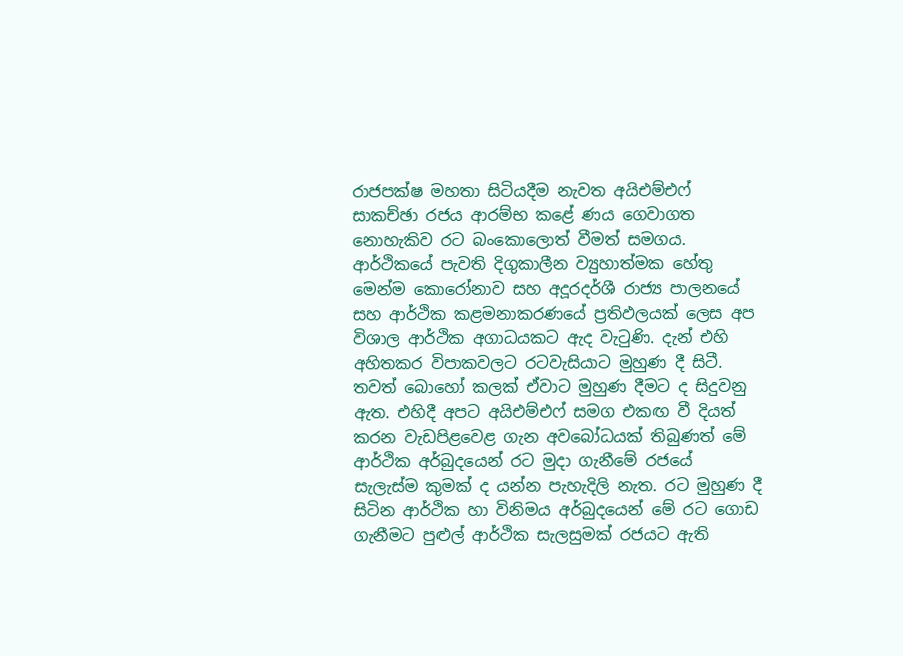රාජපක්ෂ මහතා සිටියදීම නැවත අයිඑම්එෆ් සාකච්ඡා රජය ආරම්භ කළේ ණය ගෙවාගත නොහැකිව රට බංකොලොත් වීමත් සමගය. ආර්ථිකයේ පැවති දිගුකාලීන ව්‍යුහාත්මක හේතු මෙන්ම කොරෝනාව සහ අදූරදර්ශී රාජ්‍ය පාලනයේ සහ ආර්ථික කළමනාකරණයේ ප්‍රතිඵලයක් ලෙස අප විශාල ආර්ථික අගාධයකට ඇද වැටුණි. දැන් එහි අහිතකර විපාකවලට රටවැසියාට මුහුණ දී සිටී. තවත් බොහෝ කලක් ඒවාට මුහුණ දීමට ද සිදුවනු ඇත. එහිදී අපට අයිඑම්එෆ් සමග එකඟ වී දියත් කරන වැඩපිළවෙළ ගැන අවබෝධයක් තිබුණත් මේ ආර්ථික අර්බුදයෙන් රට මුදා ගැනීමේ රජයේ සැලැස්ම කුමක් ද යන්න පැහැදිලි නැත. රට මුහුණ දී සිටින ආර්ථික හා විනිමය අර්බුදයෙන් මේ රට ගොඩ ගැනීමට පුළුල් ආර්ථික සැලසුමක් රජයට ඇති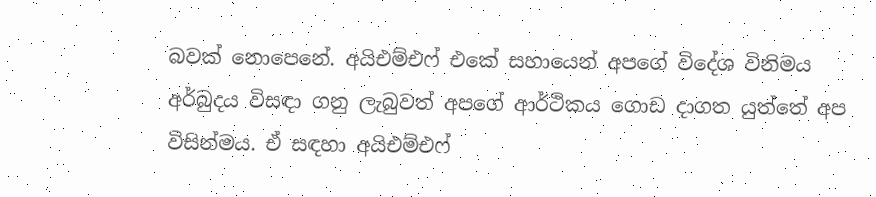බවක් නොපෙනේ. අයිඑම්එෆ් එකේ සහායෙන් අපගේ විදේශ විනිමය අර්බුදය විසඳා ගනු ලැබුවත් අපගේ ආර්ථිකය ගොඩ දාගත යුත්තේ අප විසින්මය. ඒ සඳහා අයිඑම්එෆ්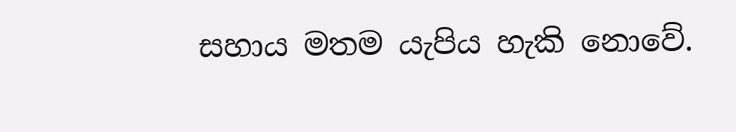සහාය මතම යැපිය හැකි නොවේ.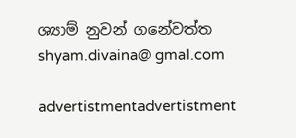ශ්‍යාම් නුවන් ගනේවත්ත
shyam.divaina@ gmal.com

advertistmentadvertistment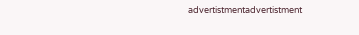advertistmentadvertistment